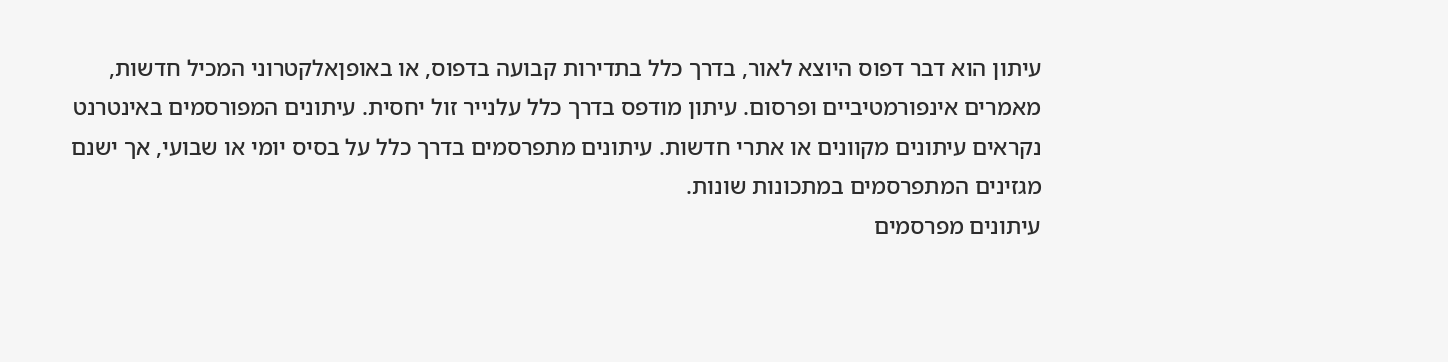עיתון הוא דבר דפוס היוצא לאור, בדרך כלל בתדירות קבועה בדפוס, או באופןאלקטרוני המכיל חדשות, מאמרים אינפורמטיביים ופרסום. עיתון מודפס בדרך כלל עלנייר זול יחסית. עיתונים המפורסמים באינטרנט נקראים עיתונים מקוונים או אתרי חדשות. עיתונים מתפרסמים בדרך כלל על בסיס יומי או שבועי, אך ישנם מגזינים המתפרסמים במתכונות שונות.
עיתונים מפרסמים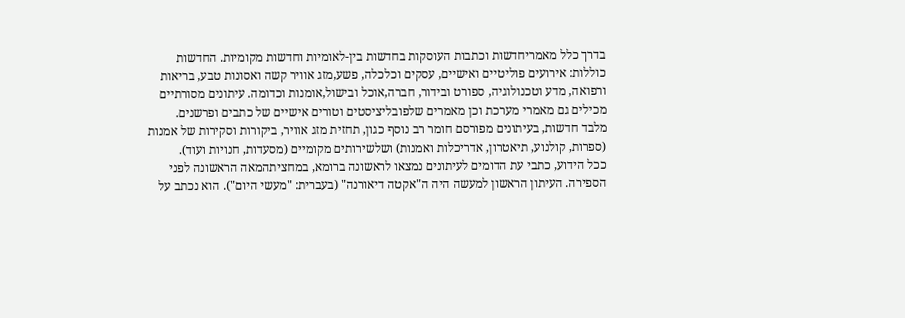בדרך כלל מאמריחדשות וכתבות העוסקות בחדשות בין-לאומיות וחדשות מקומיות. החדשות כוללות: אירועים פוליטיים ואישיים, עסקים וכלכלה, פשע,מזג אוויר קשה ואסונות טבע, בריאות ורפואה, מדע וטכנולוגיה, ספורט ובידור, חברה,אוכל ובישול,אומנות וכדומה. עיתונים מסורתיים מכילים גם מאמרי מערכת וכן מאמרים שלפובליציסטים וטורים אישיים של כתבים ופרשנים.
מלבד חדשות, בעיתונים מפורסם חומר רב נוסף כגון, תחזית מזג אוויר, ביקורות וסקירות של אמנות (ספרות, קולנוע, תיאטרון, אדריכלות ואמנות) ושלשירותים מקומיים (מסעדות, חנויות ועוד).
ככל הידוע, כתבי עת הדומים לעיתונים נמצאו לראשונה ברומא, במחציתהמאה הראשונה לפני הספירה. העיתון הראשון למעשה היה ה"אקטה דיאורנה" (בעברית: "מעשי היום"). הוא נכתב על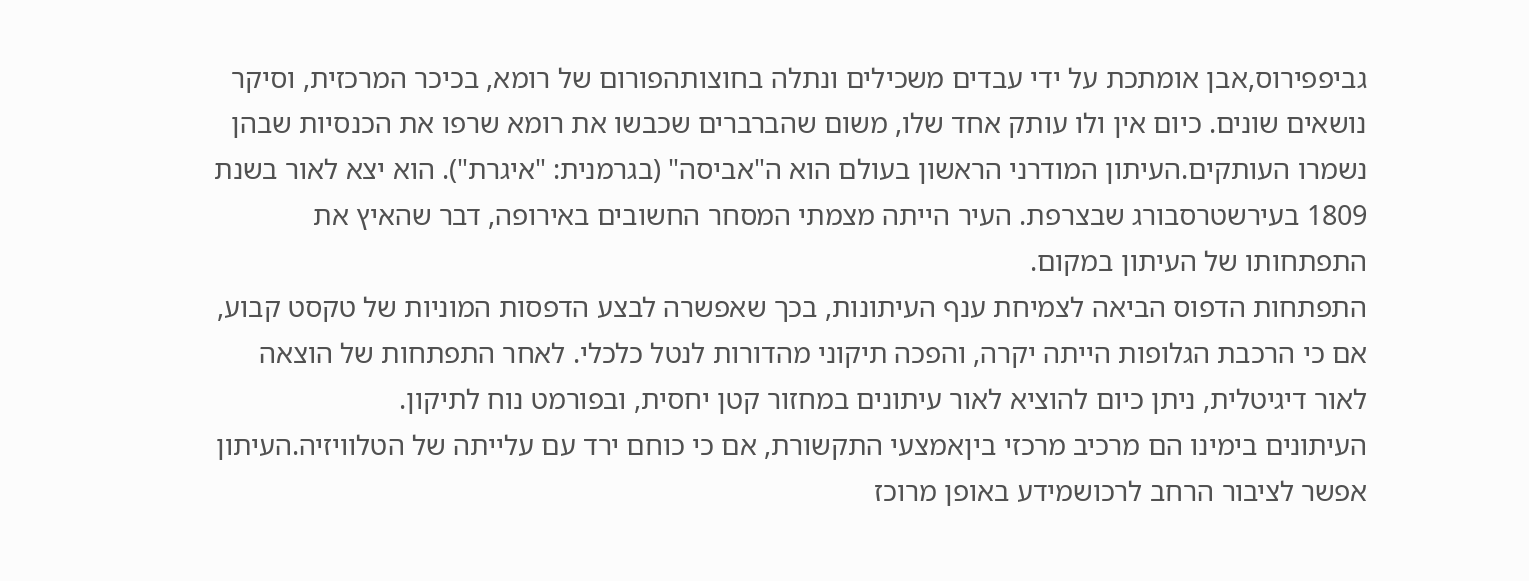גביפפירוס,אבן אומתכת על ידי עבדים משכילים ונתלה בחוצותהפורום של רומא, בכיכר המרכזית, וסיקר נושאים שונים. כיום אין ולו עותק אחד שלו, משום שהברברים שכבשו את רומא שרפו את הכנסיות שבהן נשמרו העותקים.העיתון המודרני הראשון בעולם הוא ה"אביסה" (בגרמנית: "איגרת"). הוא יצא לאור בשנת 1809 בעירשטרסבורג שבצרפת. העיר הייתה מצמתי המסחר החשובים באירופה, דבר שהאיץ את התפתחותו של העיתון במקום.
התפתחות הדפוס הביאה לצמיחת ענף העיתונות, בכך שאפשרה לבצע הדפסות המוניות של טקסט קבוע, אם כי הרכבת הגלופות הייתה יקרה, והפכה תיקוני מהדורות לנטל כלכלי. לאחר התפתחות של הוצאה לאור דיגיטלית, ניתן כיום להוציא לאור עיתונים במחזור קטן יחסית, ובפורמט נוח לתיקון.
העיתונים בימינו הם מרכיב מרכזי ביןאמצעי התקשורת, אם כי כוחם ירד עם עלייתה של הטלוויזיה.העיתון אפשר לציבור הרחב לרכושמידע באופן מרוכז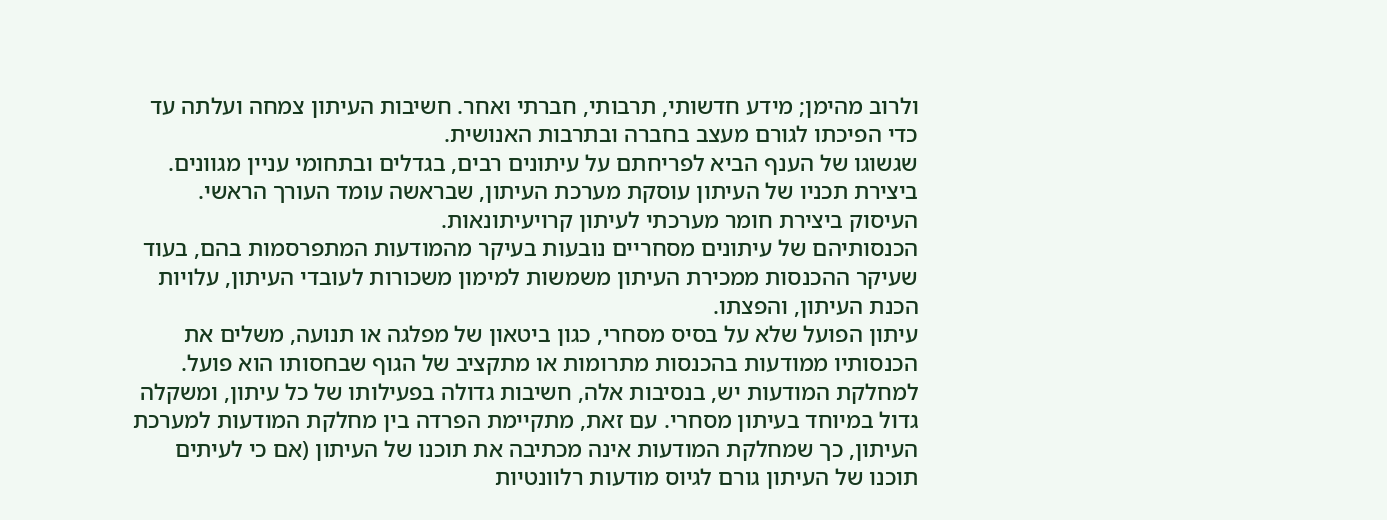ולרוב מהימן; מידע חדשותי, תרבותי, חברתי ואחר. חשיבות העיתון צמחה ועלתה עד כדי הפיכתו לגורם מעצב בחברה ובתרבות האנושית.
שגשוגו של הענף הביא לפריחתם על עיתונים רבים, בגדלים ובתחומי עניין מגוונים.
ביצירת תכניו של העיתון עוסקת מערכת העיתון, שבראשה עומד העורך הראשי. העיסוק ביצירת חומר מערכתי לעיתון קרויעיתונאות.
הכנסותיהם של עיתונים מסחריים נובעות בעיקר מהמודעות המתפרסמות בהם, בעוד שעיקר ההכנסות ממכירת העיתון משמשות למימון משכורות לעובדי העיתון, עלויות הכנת העיתון, והפצתו.
עיתון הפועל שלא על בסיס מסחרי, כגון ביטאון של מפלגה או תנועה, משלים את הכנסותיו ממודעות בהכנסות מתרומות או מתקציב של הגוף שבחסותו הוא פועל.
למחלקת המודעות יש, בנסיבות אלה, חשיבות גדולה בפעילותו של כל עיתון, ומשקלה גדול במיוחד בעיתון מסחרי. עם זאת, מתקיימת הפרדה בין מחלקת המודעות למערכת העיתון, כך שמחלקת המודעות אינה מכתיבה את תוכנו של העיתון (אם כי לעיתים תוכנו של העיתון גורם לגיוס מודעות רלוונטיות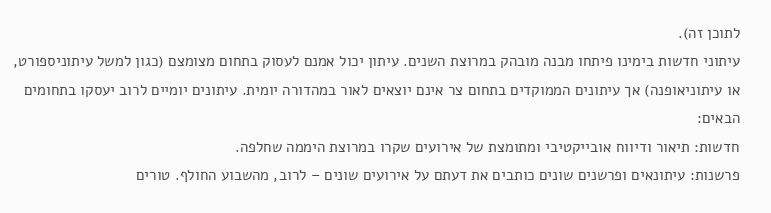לתוכן זה).
עיתוני חדשות בימינו פיתחו מבנה מובהק במרוצת השנים. עיתון יכול אמנם לעסוק בתחום מצומצם (כגון למשל עיתוניספורט, או עיתוניאופנה) אך עיתונים הממוקדים בתחום צר אינם יוצאים לאור במהדורה יומית. עיתונים יומיים לרוב יעסקו בתחומים הבאים:
חדשות: תיאור ודיווח אובייקטיבי ומתומצת של אירועים שקרו במרוצת היממה שחלפה.
פרשנות: עיתונאים ופרשנים שונים כותבים את דעתם על אירועים שונים – לרוב, מהשבוע החולף. טורים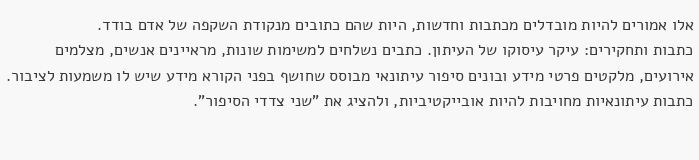אלו אמורים להיות מובדלים מכתבות וחדשות, היות שהם כתובים מנקודת השקפה של אדם בודד.
כתבות ותחקירים: עיקר עיסוקו של העיתון. כתבים נשלחים למשימות שונות, מראיינים אנשים, מצלמים אירועים, מלקטים פרטי מידע ובונים סיפור עיתונאי מבוסס שחושף בפני הקורא מידע שיש לו משמעות לציבור. כתבות עיתונאיות מחויבות להיות אובייקטיביות, ולהציג את "שני צדדי הסיפור".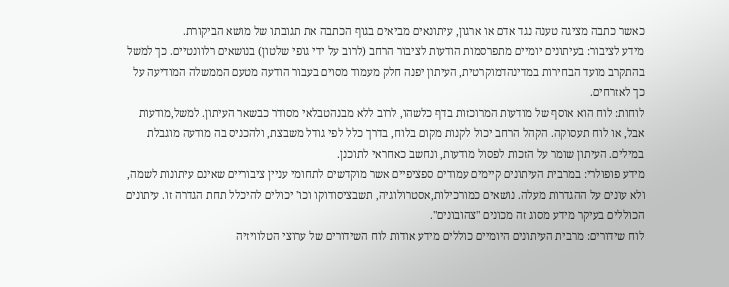כאשר כתבה מציגה טענה נגד אדם או ארגון, עיתונאים מביאים בגוף הכתבה את תגובתו של מושא הביקורת.
מידע לציבור: בעיתונים יומיים מתפרסמות הודעות לציבור הרחב (לרוב על ידי גופי שלטון) בנושאים רלוונטיים. כך למשל בהתקרב מועד הבחירות במדינהדמוקרטית, העיתון יפנה חלק מעמוד מסוים בעבור הודעה מטעם הממשלה המודיעה על כך לאזרחים.
לוחות: לוח הוא אוסף של מודעות המרוכזות בדף כלשהו, לרוב ללא מבנהטבלאי מסודר כבשאר העיתון. למשל,מודעות אבל, או לוח תעסוקה. הקהל הרחב יכול לקנות מקום בלוח, בדרך כלל לפי גודל משבצת, ולהכניס בה מודעה מוגבלת במילים. העיתון שומר על הזכות לפסול מודעות, ונחשב כאחראי לתוכנן.
מידע פופולרי: במרבית העיתונים קיימים עמודים ספציפיים אשר מוקדשים לתחומי עניין ציבוריים שאינם עיתונות לשמה, ולא עונים על ההגדרות מעלה. נושאים כמורכילות,אסטרולוגיה, תשבציסודוקו וכו' יכולים להיכלל תחת הגדרה זו. עיתונים הכוללים בעיקר מידע מסוג זה מכונים "צהובונים".
לוח שידורים: מרבית העיתונים היומיים כוללים מידע אודות לוח השידורים של ערוצי הטלוויזיה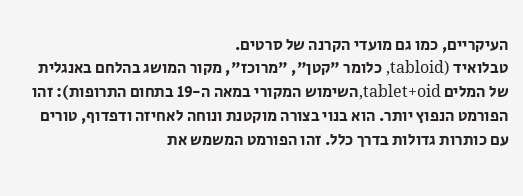העיקריים, כמו גם מועדי הקרנה של סרטים.
טבלואיד (tabloid, כלומר "קטן", "מרוכז", מקור המושג בהלחם באנגלית של המלים tablet+oid,השימוש המקורי במאה ה-19 בתחום התרופות): זהו הפורמט הנפוץ יותר. הוא בנוי בצורה מוקטנת ונוחה לאחיזה ודפדוף, טורים עם כותרות גדולות בדרך כלל. זהו הפורמט המשמש את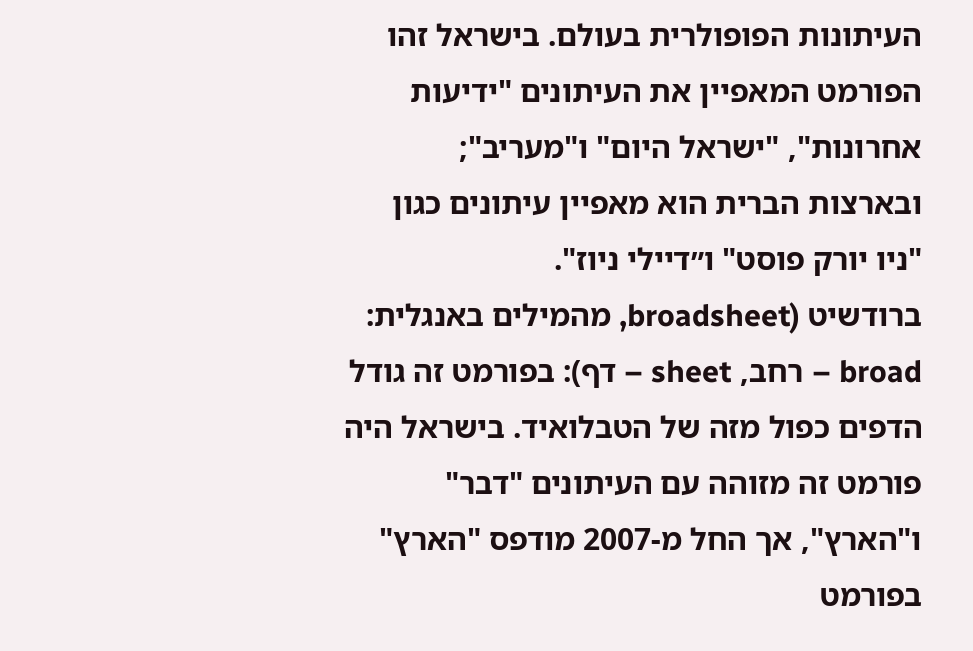העיתונות הפופולרית בעולם. בישראל זהו הפורמט המאפיין את העיתונים "ידיעות אחרונות", "ישראל היום" ו"מעריב"; ובארצות הברית הוא מאפיין עיתונים כגון "ניו יורק פוסט" ו״דיילי ניוז".
ברודשיט (broadsheet, מהמילים באנגלית: broad – רחב, sheet – דף): בפורמט זה גודל הדפים כפול מזה של הטבלואיד. בישראל היה פורמט זה מזוהה עם העיתונים "דבר" ו"הארץ", אך החל מ-2007 מודפס "הארץ" בפורמט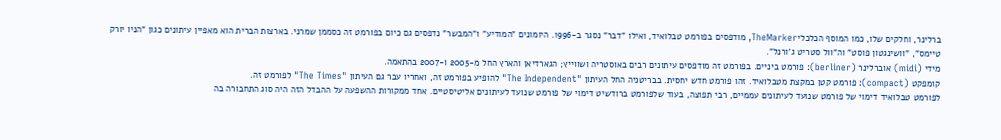ברלינר, וחלקים שלו, כמו המוסף הכלכליTheMarker, מודפסים בפורמט טבלואיד, ואילו "דבר" נסגר ב-1996. היומונים "המודיע" ו"המבשר" נדפסים גם כיום בפורמט זה כסממן שמרני. בארצות הברית הוא מאפיין עיתונים כגון "הניו יורק טיימס", "וושינגטון פוסט" וה"וול סטריט ג'ורנל".
מידי (midi) אוברלינר (berliner): פורמט ביניים. בפורמט זה מודפסים עיתונים רבים באוסטריה ושווייץ; הגארדיאן והארץ החל מ-2005 ו-2007 בהתאמה.
קומפקט (compact): פורמט קטן במקצת מטבלואיד. זהו פורמט חדש יחסית. בבריטניה החל העיתון "The Independent" להופיע בפורמט זה, ואחריו עבר גם העיתון "The Times" לפורמט זה.
לפורמט טבלואיד דימוי של פורמט שנועד לעיתונים עממיים, רבי תפוצה, בעוד שלפורמט ברודשיט דימוי של פורמט שנועד לעיתונים אליטיסטיים. אחד ממקורות ההשפעה על ההבדל הזה היה סוג התחבורה בה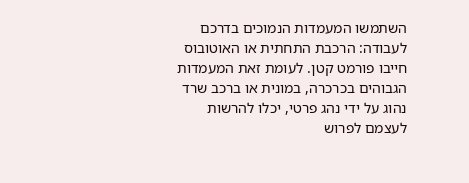השתמשו המעמדות הנמוכים בדרכם לעבודה: הרכבת התחתית או האוטובוס חייבו פורמט קטן. לעומת זאת המעמדות הגבוהים בכרכרה, במונית או ברכב שרד נהוג על ידי נהג פרטי, יכלו להרשות לעצמם לפרוש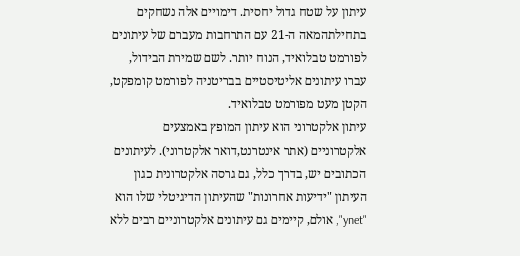עיתון על שטח גדול יחסית. דימויים אלה נשחקים בתחילתהמאה ה-21 עם התרחבות מעברם של עיתונים לפורמט טבלואיד, הנוח יותר. לשם שמירת הבידול, עברו עיתונים אליטיסטיים בבריטניה לפורמט קומפקט, הקטן מעט מפורמט טבלואיד.
עיתון אלקטרוני הוא עיתון המופץ באמצעים אלקטרוניים (אתר אינטרנט,דואר אלקטרוני). לעיתונים הכתובים יש, בדרך כלל, גם גרסה אלקטרונית כגון העיתון "ידיעות אחרונות" שהעיתון הדיגיטלי שלו הוא "ynet", אולם, קיימים גם עיתונים אלקטרוניים רבים ללא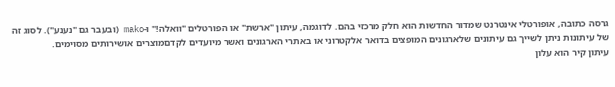גרסה כתובה, אופורטלי אינטרנט שמדור החדשות הוא חלק מרכזי בהם. לדוגמה, עיתון "ארשת" או הפורטלים "וואלה!" ו-mako (ובעבר גם "נענע"). לסוג זה של עיתונות ניתן לשייך גם עיתונים שלארגונים המופצים בדואר אלקטרוני או באתרי הארגונים ואשר מיועדים לקדםמוצרים אושירותים מסוימים.
עיתון קיר הוא עלון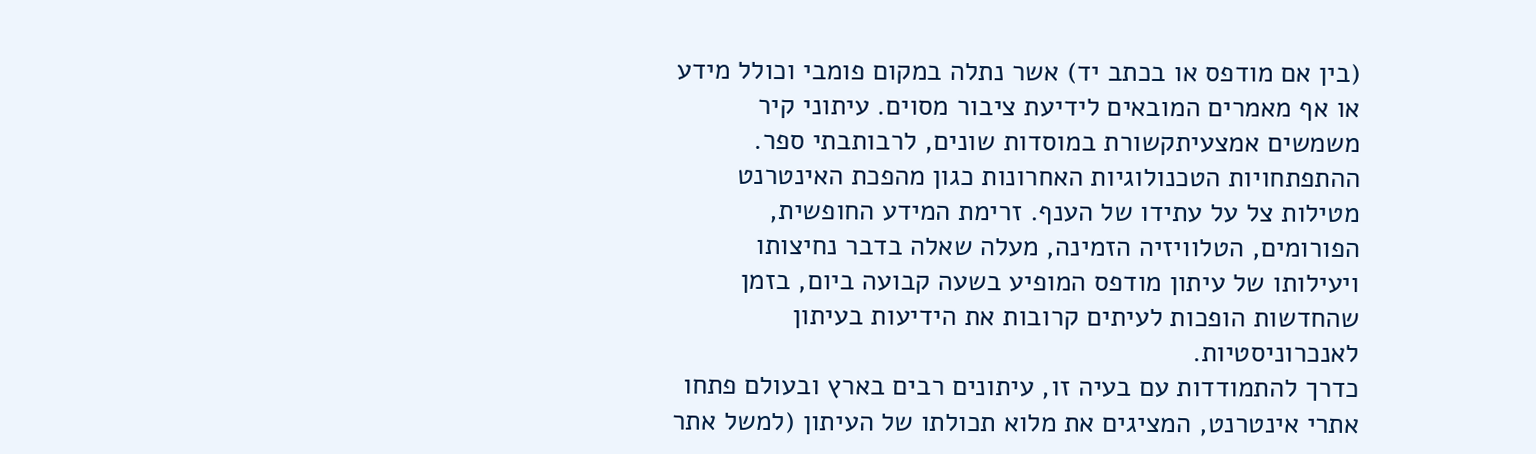(בין אם מודפס או בכתב יד) אשר נתלה במקום פומבי וכולל מידע או אף מאמרים המובאים לידיעת ציבור מסוים. עיתוני קיר משמשים אמצעיתקשורת במוסדות שונים, לרבותבתי ספר.
ההתפתחויות הטכנולוגיות האחרונות כגון מהפכת האינטרנט מטילות צל על עתידו של הענף. זרימת המידע החופשית, הפורומים, הטלוויזיה הזמינה, מעלה שאלה בדבר נחיצותו ויעילותו של עיתון מודפס המופיע בשעה קבועה ביום, בזמן שהחדשות הופכות לעיתים קרובות את הידיעות בעיתון לאנכרוניסטיות.
כדרך להתמודדות עם בעיה זו, עיתונים רבים בארץ ובעולם פתחו אתרי אינטרנט, המציגים את מלוא תכולתו של העיתון (למשל אתר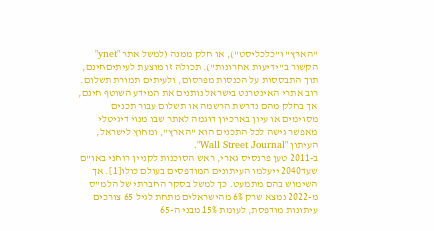"הארץ" ו"כלכליסט"), או חלק ממנה (למשל אתר "ynet" הקשור ב"ידיעות אחרונות"). תכולה זו מוצעת לעיתיםחינם, תוך התבססות על הכנסות מפרסום, ולעיתים תמורת תשלום. רוב אתרי האינטרנט בישראל נותנים את המידע השוטף חינם, אך בחלק מהם נדרשת הרשמה או תשלום עבור תכנים מסוימים או עיון בארכיון דוגמה לאתר שבו מנוי דיגיטלי מאפשר גישה לכל התכנים הוא "הארץ", ומחוץ לישראל, העיתון "Wall Street Journal".
ב-2011 טען פרנסיס גארי, ראש הסוכנות לקניין רוחני באו"ם שעד2040 ייעלמו העיתונים המודפסים בעולם כולו[1]. אך השימוש בהם מתמעט. כך למשל בסקר החברתי של הלמ"ס מ-2022 נמצא שרק 6% מהישראלים מתחת לגיל 65 צורכים עיתונות מודפסת, לעומת 15% מבני ה-65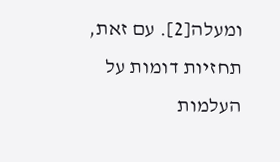ומעלה[2]. עם זאת, תחזיות דומות על העלמות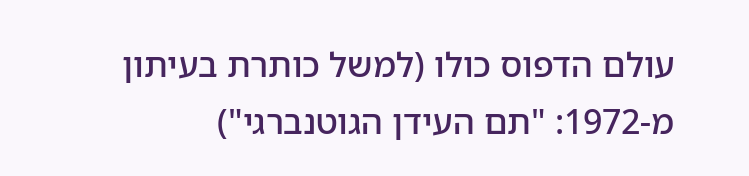עולם הדפוס כולו (למשל כותרת בעיתון מ-1972: "תם העידן הגוטנברגי")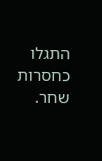התגלו כחסרות שחר.